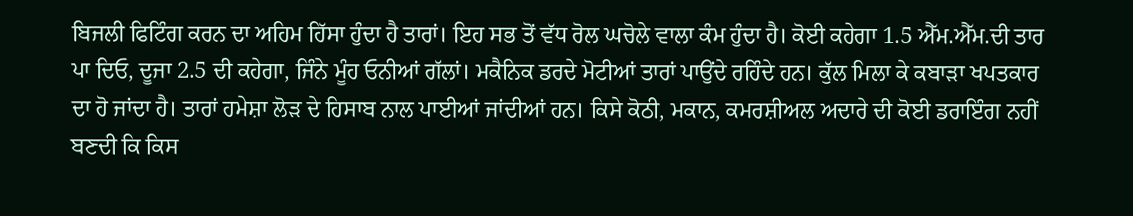ਬਿਜਲੀ ਫਿਟਿੰਗ ਕਰਨ ਦਾ ਅਹਿਮ ਹਿੱਸਾ ਹੁੰਦਾ ਹੈ ਤਾਰਾਂ। ਇਹ ਸਭ ਤੋਂ ਵੱਧ ਰੋਲ ਘਚੋਲੇ ਵਾਲਾ ਕੰਮ ਹੁੰਦਾ ਹੈ। ਕੋਈ ਕਹੇਗਾ 1.5 ਐੱਮ.ਐੱਮ.ਦੀ ਤਾਰ ਪਾ ਦਿਓ, ਦੂਜਾ 2.5 ਦੀ ਕਹੇਗਾ, ਜਿੰਨੇ ਮੂੰਹ ਓਨੀਆਂ ਗੱਲਾਂ। ਮਕੈਨਿਕ ਡਰਦੇ ਮੋਟੀਆਂ ਤਾਰਾਂ ਪਾਉਂਦੇ ਰਹਿੰਦੇ ਹਨ। ਕੁੱਲ ਮਿਲਾ ਕੇ ਕਬਾੜਾ ਖਪਤਕਾਰ ਦਾ ਹੋ ਜਾਂਦਾ ਹੈ। ਤਾਰਾਂ ਹਮੇਸ਼ਾ ਲੋੜ ਦੇ ਹਿਸਾਬ ਨਾਲ ਪਾਈਆਂ ਜਾਂਦੀਆਂ ਹਨ। ਕਿਸੇ ਕੋਠੀ, ਮਕਾਨ, ਕਮਰਸ਼ੀਅਲ ਅਦਾਰੇ ਦੀ ਕੋਈ ਡਰਾਇੰਗ ਨਹੀਂ ਬਣਦੀ ਕਿ ਕਿਸ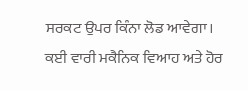ਸਰਕਟ ਉਪਰ ਕਿੰਨਾ ਲੋਡ ਆਵੇਗਾ।
ਕਈ ਵਾਰੀ ਮਕੈਨਿਕ ਵਿਆਹ ਅਤੇ ਹੋਰ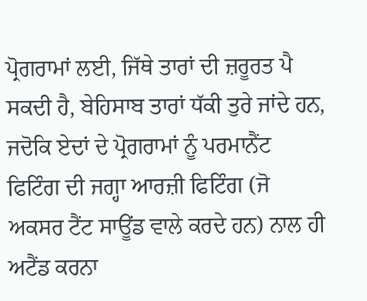ਪ੍ਰੋਗਰਾਮਾਂ ਲਈ, ਜਿੱਥੇ ਤਾਰਾਂ ਦੀ ਜ਼ਰੂਰਤ ਪੈ ਸਕਦੀ ਹੈ, ਬੇਹਿਸਾਬ ਤਾਰਾਂ ਧੱਕੀ ਤੁਰੇ ਜਾਂਦੇ ਹਨ, ਜਦੋਕਿ ਏਦਾਂ ਦੇ ਪ੍ਰੋਗਰਾਮਾਂ ਨੂੰ ਪਰਮਾਨੈਂਟ ਫਿਟਿੰਗ ਦੀ ਜਗ੍ਹਾ ਆਰਜ਼ੀ ਫਿਟਿੰਗ (ਜੋ ਅਕਸਰ ਟੈਂਟ ਸਾਊਂਡ ਵਾਲੇ ਕਰਦੇ ਹਨ) ਨਾਲ ਹੀ ਅਟੈਂਡ ਕਰਨਾ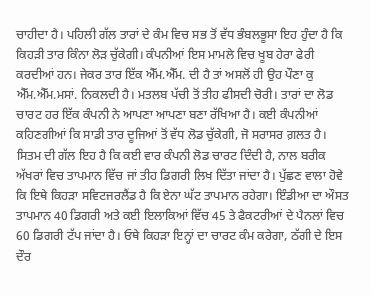ਚਾਹੀਦਾ ਹੈ। ਪਹਿਲੀ ਗੱਲ ਤਾਰਾਂ ਦੇ ਕੰਮ ਵਿਚ ਸਭ ਤੋਂ ਵੱਧ ਭੰਬਲਭੂਸਾ ਇਹ ਹੁੰਦਾ ਹੈ ਕਿ ਕਿਹੜੀ ਤਾਰ ਕਿੰਨਾ ਲੋੜ ਚੁੱਕੇਗੀ। ਕੰਪਨੀਆਂ ਇਸ ਮਾਮਲੇ ਵਿਚ ਖੂਬ ਹੇਰਾ ਫੇਰੀ ਕਰਦੀਆਂ ਹਨ। ਜੇਕਰ ਤਾਰ ਇੱਕ ਐੱਮ.ਐੱਮ. ਦੀ ਹੈ ਤਾਂ ਅਸਲੋਂ ਹੀ ਉਹ ਪੌਣਾ ਕੁ ਐੱਮ.ਐੱਮ.ਮਸਾਂ. ਨਿਕਲਦੀ ਹੈ। ਮਤਲਬ ਪੱਚੀ ਤੋਂ ਤੀਹ ਫੀਸਦੀ ਚੋਰੀ। ਤਾਰਾਂ ਦਾ ਲੋਡ ਚਾਰਟ ਹਰ ਇੱਕ ਕੰਪਨੀ ਨੇ ਆਪਣਾ ਆਪਣਾ ਬਣਾ ਰੱਖਿਆ ਹੈ। ਕਈ ਕੰਪਨੀਆਂ ਕਹਿਣਗੀਆਂ ਕਿ ਸਾਡੀ ਤਾਰ ਦੂਜਿਆਂ ਤੋਂ ਵੱਧ ਲੋਡ ਚੁੱਕੇਗੀ, ਜੋ ਸਰਾਸਰ ਗ਼ਲਤ ਹੈ।
ਸਿਤਮ ਦੀ ਗੱਲ ਇਹ ਹੈ ਕਿ ਕਈ ਵਾਰ ਕੰਪਨੀ ਲੋਡ ਚਾਰਟ ਦਿੰਦੀ ਹੈ, ਨਾਲ ਬਰੀਕ ਅੱਖਰਾਂ ਵਿਚ ਤਾਪਮਾਨ ਵਿੱਚ ਜਾਂ ਤੀਹ ਡਿਗਰੀ ਲਿਖ ਦਿੱਤਾ ਜਾਂਦਾ ਹੈ। ਪੁੱਛਣ ਵਾਲਾ ਹੋਵੇ ਕਿ ਇਥੇ ਕਿਹੜਾ ਸਵਿਟਜਰਲੈਂਡ ਹੈ ਕਿ ਏਨਾ ਘੱਟ ਤਾਪਮਾਨ ਰਹੇਗਾ। ਇੰਡੀਆ ਦਾ ਔਸਤ ਤਾਪਮਾਨ 40 ਡਿਗਰੀ ਅਤੇ ਕਈ ਇਲਾਕਿਆਂ ਵਿੱਚ 45 ਤੇ ਫੈਕਟਰੀਆਂ ਦੇ ਪੈਨਲਾਂ ਵਿਚ 60 ਡਿਗਰੀ ਟੱਪ ਜਾਂਦਾ ਹੈ। ਓਥੇ ਕਿਹੜਾ ਇਨ੍ਹਾਂ ਦਾ ਚਾਰਟ ਕੰਮ ਕਰੇਗਾ, ਠੱਗੀ ਦੇ ਇਸ ਦੌਰ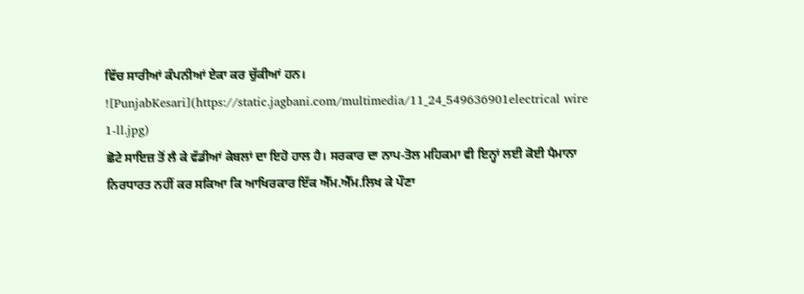ਵਿੱਚ ਸਾਰੀਆਂ ਕੰਪਨੀਆਂ ਏਕਾ ਕਰ ਚੁੱਕੀਆਂ ਹਨ।
![PunjabKesari](https://static.jagbani.com/multimedia/11_24_549636901electrical wire 1-ll.jpg)
ਛੋਟੇ ਸਾਇਜ਼ ਤੋਂ ਲੈ ਕੇ ਵੱਡੀਆਂ ਕੇਬਲਾਂ ਦਾ ਇਹੋ ਹਾਲ ਹੈ। ਸਰਕਾਰ ਦਾ ਨਾਪ-ਤੋਲ ਮਹਿਕਮਾ ਵੀ ਇਨ੍ਹਾਂ ਲਈ ਕੋਈ ਪੈਮਾਨਾ ਨਿਰਧਾਰਤ ਨਹੀਂ ਕਰ ਸਕਿਆ ਕਿ ਆਖਿਰਕਾਰ ਇੱਕ ਐੱਮ.ਐੱਮ.ਲਿਖ ਕੇ ਪੌਣਾ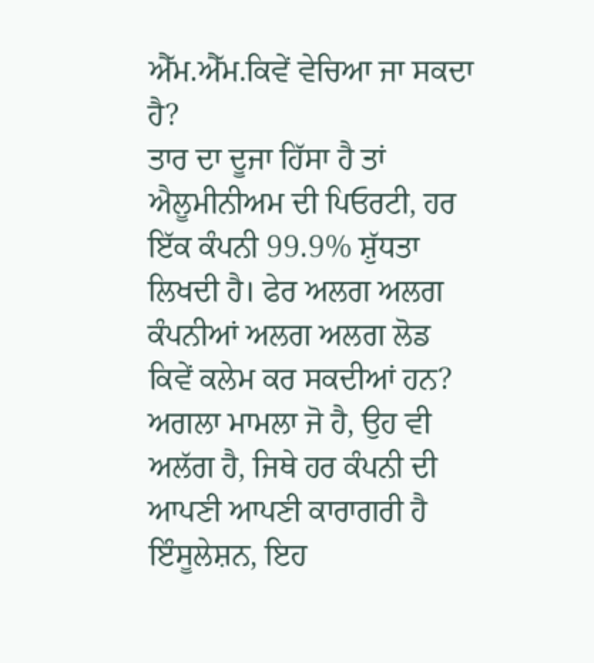ਐੱਮ.ਐੱਮ.ਕਿਵੇਂ ਵੇਚਿਆ ਜਾ ਸਕਦਾ ਹੈ?
ਤਾਰ ਦਾ ਦੂਜਾ ਹਿੱਸਾ ਹੈ ਤਾਂ ਐਲੂਮੀਨੀਅਮ ਦੀ ਪਿਓਰਟੀ, ਹਰ ਇੱਕ ਕੰਪਨੀ 99.9% ਸ਼ੁੱਧਤਾ ਲਿਖਦੀ ਹੈ। ਫੇਰ ਅਲਗ ਅਲਗ ਕੰਪਨੀਆਂ ਅਲਗ ਅਲਗ ਲੋਡ ਕਿਵੇਂ ਕਲੇਮ ਕਰ ਸਕਦੀਆਂ ਹਨ? ਅਗਲਾ ਮਾਮਲਾ ਜੋ ਹੈ, ਉਹ ਵੀ ਅਲੱਗ ਹੈ, ਜਿਥੇ ਹਰ ਕੰਪਨੀ ਦੀ ਆਪਣੀ ਆਪਣੀ ਕਾਰਾਗਰੀ ਹੈ ਇੰਸੂਲੇਸ਼ਨ, ਇਹ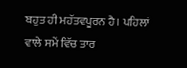ਬਹੁਤ ਹੀ ਮਹੱਤਵਪੂਰਨ ਹੈ। ਪਹਿਲਾਂ ਵਾਲੇ ਸਮੇਂ ਵਿੱਚ ਤਾਰ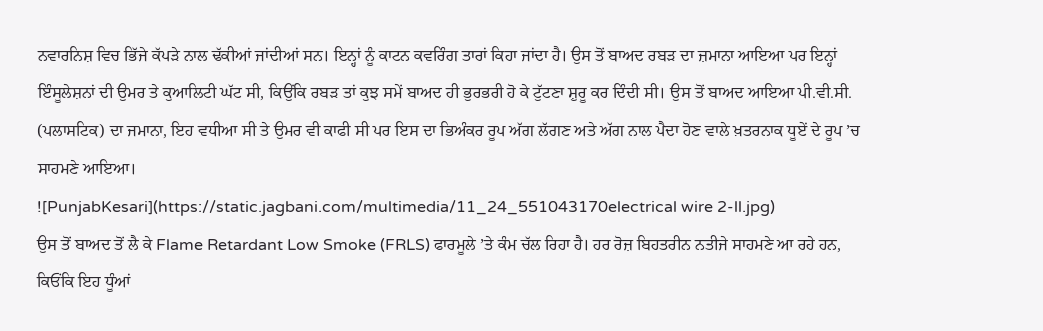ਨਵਾਰਨਿਸ਼ ਵਿਚ ਭਿੱਜੇ ਕੱਪੜੇ ਨਾਲ ਢੱਕੀਆਂ ਜਾਂਦੀਆਂ ਸਨ। ਇਨ੍ਹਾਂ ਨੂੰ ਕਾਟਨ ਕਵਰਿੰਗ ਤਾਰਾਂ ਕਿਹਾ ਜਾਂਦਾ ਹੈ। ਉਸ ਤੋਂ ਬਾਅਦ ਰਬੜ ਦਾ ਜ਼ਮਾਨਾ ਆਇਆ ਪਰ ਇਨ੍ਹਾਂ ਇੰਸੂਲੇਸ਼ਨਾਂ ਦੀ ਉਮਰ ਤੇ ਕੁਆਲਿਟੀ ਘੱਟ ਸੀ, ਕਿਉਂਕਿ ਰਬੜ ਤਾਂ ਕੁਝ ਸਮੇਂ ਬਾਅਦ ਹੀ ਭੁਰਭਰੀ ਹੋ ਕੇ ਟੁੱਟਣਾ ਸ਼ੁਰੂ ਕਰ ਦਿੰਦੀ ਸੀ। ਉਸ ਤੋਂ ਬਾਅਦ ਆਇਆ ਪੀ.ਵੀ.ਸੀ. (ਪਲਾਸਟਿਕ) ਦਾ ਜਮਾਨਾ, ਇਹ ਵਧੀਆ ਸੀ ਤੇ ਉਮਰ ਵੀ ਕਾਫੀ ਸੀ ਪਰ ਇਸ ਦਾ ਭਿਅੰਕਰ ਰੂਪ ਅੱਗ ਲੱਗਣ ਅਤੇ ਅੱਗ ਨਾਲ ਪੈਦਾ ਹੋਣ ਵਾਲੇ ਖ਼ਤਰਨਾਕ ਧੂਏਂ ਦੇ ਰੂਪ ’ਚ ਸਾਹਮਣੇ ਆਇਆ।
![PunjabKesari](https://static.jagbani.com/multimedia/11_24_551043170electrical wire 2-ll.jpg)
ਉਸ ਤੋਂ ਬਾਅਦ ਤੋਂ ਲੈ ਕੇ Flame Retardant Low Smoke (FRLS) ਫਾਰਮੂਲੇ ’ਤੇ ਕੰਮ ਚੱਲ ਰਿਹਾ ਹੈ। ਹਰ ਰੋਜ਼ ਬਿਹਤਰੀਨ ਨਤੀਜੇ ਸਾਹਮਣੇ ਆ ਰਹੇ ਹਨ, ਕਿਓਂਕਿ ਇਹ ਧੂੰਆਂ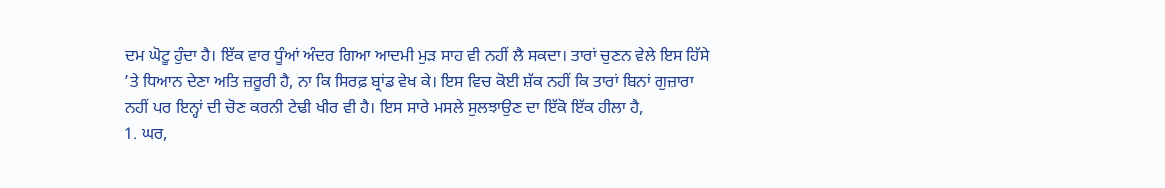ਦਮ ਘੋਟੂ ਹੁੰਦਾ ਹੈ। ਇੱਕ ਵਾਰ ਧੂੰਆਂ ਅੰਦਰ ਗਿਆ ਆਦਮੀ ਮੁੜ ਸਾਹ ਵੀ ਨਹੀਂ ਲੈ ਸਕਦਾ। ਤਾਰਾਂ ਚੁਣਨ ਵੇਲੇ ਇਸ ਹਿੱਸੇ ’ਤੇ ਧਿਆਨ ਦੇਣਾ ਅਤਿ ਜ਼ਰੂਰੀ ਹੈ, ਨਾ ਕਿ ਸਿਰਫ਼ ਬ੍ਰਾਂਡ ਵੇਖ ਕੇ। ਇਸ ਵਿਚ ਕੋਈ ਸ਼ੱਕ ਨਹੀਂ ਕਿ ਤਾਰਾਂ ਬਿਨਾਂ ਗੁਜ਼ਾਰਾ ਨਹੀਂ ਪਰ ਇਨ੍ਹਾਂ ਦੀ ਚੋਣ ਕਰਨੀ ਟੇਢੀ ਖੀਰ ਵੀ ਹੈ। ਇਸ ਸਾਰੇ ਮਸਲੇ ਸੁਲਝਾਉਣ ਦਾ ਇੱਕੋ ਇੱਕ ਹੀਲਾ ਹੈ,
1. ਘਰ,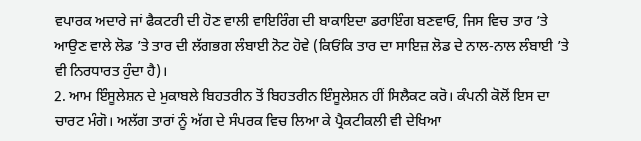ਵਪਾਰਕ ਅਦਾਰੇ ਜਾਂ ਫੈਕਟਰੀ ਦੀ ਹੋਣ ਵਾਲੀ ਵਾਇਰਿੰਗ ਦੀ ਬਾਕਾਇਦਾ ਡਰਾਇੰਗ ਬਣਵਾਓ, ਜਿਸ ਵਿਚ ਤਾਰ ’ਤੇ ਆਉਣ ਵਾਲੇ ਲੋਡ ’ਤੇ ਤਾਰ ਦੀ ਲੱਗਭਗ ਲੰਬਾਈ ਨੋਟ ਹੋਵੇ (ਕਿਓਂਕਿ ਤਾਰ ਦਾ ਸਾਇਜ਼ ਲੋਡ ਦੇ ਨਾਲ-ਨਾਲ ਲੰਬਾਈ ’ਤੇ ਵੀ ਨਿਰਧਾਰਤ ਹੁੰਦਾ ਹੈ)।
2. ਆਮ ਇੰਸੂਲੇਸ਼ਨ ਦੇ ਮੁਕਾਬਲੇ ਬਿਹਤਰੀਨ ਤੋਂ ਬਿਹਤਰੀਨ ਇੰਸੂਲੇਸ਼ਨ ਹੀਂ ਸਿਲੈਕਟ ਕਰੋ। ਕੰਪਨੀ ਕੋਲੋਂ ਇਸ ਦਾ ਚਾਰਟ ਮੰਗੋ। ਅਲੱਗ ਤਾਰਾਂ ਨੂੰ ਅੱਗ ਦੇ ਸੰਪਰਕ ਵਿਚ ਲਿਆ ਕੇ ਪ੍ਰੈਕਟੀਕਲੀ ਵੀ ਦੇਖਿਆ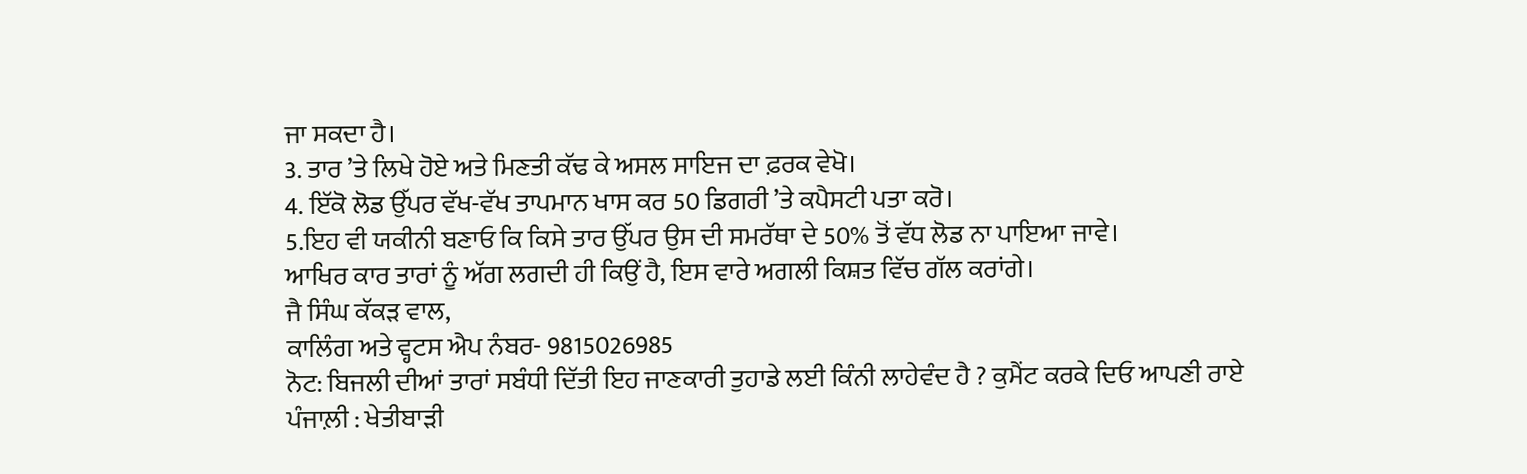ਜਾ ਸਕਦਾ ਹੈ।
3. ਤਾਰ ’ਤੇ ਲਿਖੇ ਹੋਏ ਅਤੇ ਮਿਣਤੀ ਕੱਢ ਕੇ ਅਸਲ ਸਾਇਜ ਦਾ ਫ਼ਰਕ ਵੇਖੋ।
4. ਇੱਕੋ ਲੋਡ ਉੱਪਰ ਵੱਖ-ਵੱਖ ਤਾਪਮਾਨ ਖਾਸ ਕਰ 50 ਡਿਗਰੀ ’ਤੇ ਕਪੈਸਟੀ ਪਤਾ ਕਰੋ।
5.ਇਹ ਵੀ ਯਕੀਨੀ ਬਣਾਓ ਕਿ ਕਿਸੇ ਤਾਰ ਉੱਪਰ ਉਸ ਦੀ ਸਮਰੱਥਾ ਦੇ 50% ਤੋਂ ਵੱਧ ਲੋਡ ਨਾ ਪਾਇਆ ਜਾਵੇ।
ਆਖਿਰ ਕਾਰ ਤਾਰਾਂ ਨੂੰ ਅੱਗ ਲਗਦੀ ਹੀ ਕਿਉਂ ਹੈ, ਇਸ ਵਾਰੇ ਅਗਲੀ ਕਿਸ਼ਤ ਵਿੱਚ ਗੱਲ ਕਰਾਂਗੇ।
ਜੈ ਸਿੰਘ ਕੱਕੜ ਵਾਲ,
ਕਾਲਿੰਗ ਅਤੇ ਵ੍ਹਟਸ ਐਪ ਨੰਬਰ- 9815026985
ਨੋਟ: ਬਿਜਲੀ ਦੀਆਂ ਤਾਰਾਂ ਸਬੰਧੀ ਦਿੱਤੀ ਇਹ ਜਾਣਕਾਰੀ ਤੁਹਾਡੇ ਲਈ ਕਿੰਨੀ ਲਾਹੇਵੰਦ ਹੈ ? ਕੁਮੈਂਟ ਕਰਕੇ ਦਿਓ ਆਪਣੀ ਰਾਏ
ਪੰਜਾਲ਼ੀ : ਖੇਤੀਬਾੜੀ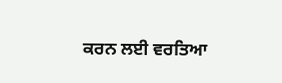ਕਰਨ ਲਈ ਵਰਤਿਆ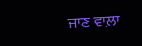ਜਾਣ ਵਾਲ਼ਾ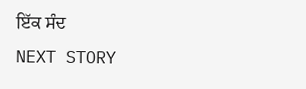ਇੱਕ ਸੰਦ
NEXT STORY